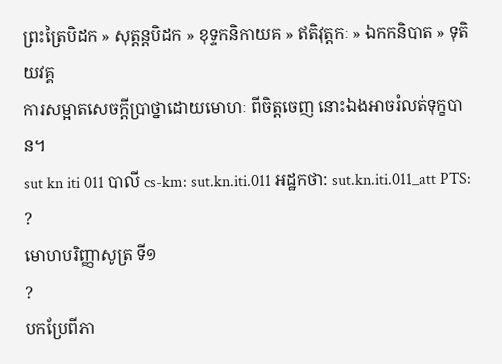ព្រះត្រៃបិដក » សុត្តន្តបិដក » ខុទ្ទកនិកាយគ » ឥតិវុត្តកៈ » ឯកកនិបាត » ទុតិយវគ្គ
ការសម្អាតសេចក្តីប្រាថ្នាដោយមោហៈ ពីចិត្តចេញ នោះឯងអាចរំលត់ទុក្ខបាន។
sut kn iti 011 បាលី cs-km: sut.kn.iti.011 អដ្ឋកថា: sut.kn.iti.011_att PTS: ?
មោហបរិញ្ញាសូត្រ ទី១
?
បកប្រែពីភា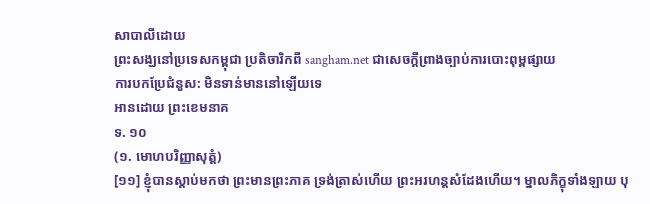សាបាលីដោយ
ព្រះសង្ឃនៅប្រទេសកម្ពុជា ប្រតិចារិកពី sangham.net ជាសេចក្តីព្រាងច្បាប់ការបោះពុម្ពផ្សាយ
ការបកប្រែជំនួស: មិនទាន់មាននៅឡើយទេ
អានដោយ ព្រះខេមនាគ
ទ. ១០
(១. មោហបរិញ្ញាសុត្តំ)
[១១] ខ្ញុំបានស្ដាប់មកថា ព្រះមានព្រះភាគ ទ្រង់ត្រាស់ហើយ ព្រះអរហន្តសំដែងហើយ។ ម្នាលភិក្ខុទាំងឡាយ បុ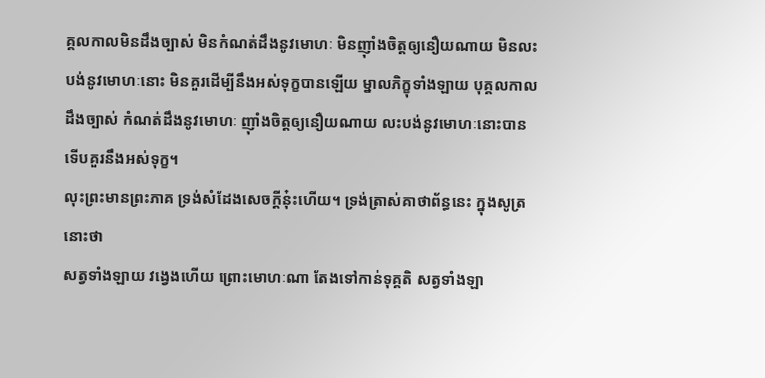គ្គលកាលមិនដឹងច្បាស់ មិនកំណត់ដឹងនូវមោហៈ មិនញុាំងចិត្តឲ្យនឿយណាយ មិនលះបង់នូវមោហៈនោះ មិនគួរដើម្បីនឹងអស់ទុក្ខបានឡើយ ម្នាលភិក្ខុទាំងឡាយ បុគ្គលកាលដឹងច្បាស់ កំណត់ដឹងនូវមោហៈ ញុាំងចិត្តឲ្យនឿយណាយ លះបង់នូវមោហៈនោះបាន ទើបគួរនឹងអស់ទុក្ខ។
លុះព្រះមានព្រះភាគ ទ្រង់សំដែងសេចក្ដីនុ៎ះហើយ។ ទ្រង់ត្រាស់គាថាព័ន្ធនេះ ក្នុងសូត្រនោះថា
សត្វទាំងឡាយ វង្វេងហើយ ព្រោះមោហៈណា តែងទៅកាន់ទុគ្គតិ សត្វទាំងឡា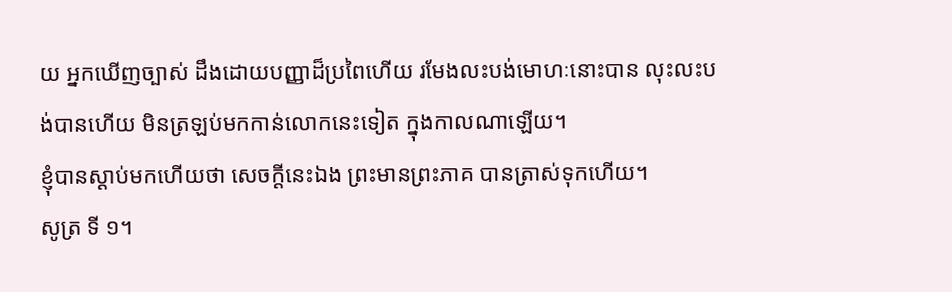យ អ្នកឃើញច្បាស់ ដឹងដោយបញ្ញាដ៏ប្រពៃហើយ រមែងលះបង់មោហៈនោះបាន លុះលះបង់បានហើយ មិនត្រឡប់មកកាន់លោកនេះទៀត ក្នុងកាលណាឡើយ។
ខ្ញុំបានស្ដាប់មកហើយថា សេចក្ដីនេះឯង ព្រះមានព្រះភាគ បានត្រាស់ទុកហើយ។
សូត្រ ទី ១។